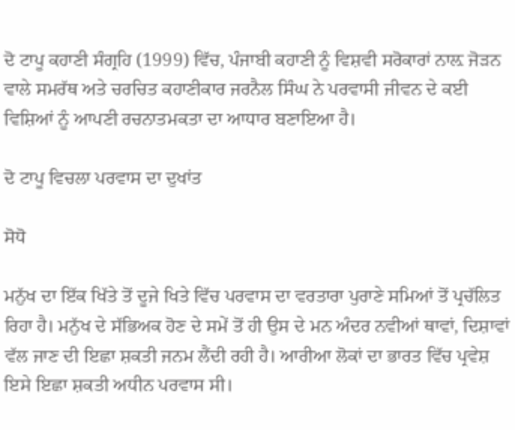ਦੋ ਟਾਪੂ ਕਹਾਣੀ ਸੰਗ੍ਰਹਿ (1999) ਵਿੱਚ, ਪੰਜਾਬੀ ਕਹਾਣੀ ਨੂੰ ਵਿਸ਼ਵੀ ਸਰੋਕਾਰਾਂ ਨਾਲ਼ ਜੋੜਨ ਵਾਲੇ ਸਮਰੱਥ ਅਤੇ ਚਰਚਿਤ ਕਹਾਣੀਕਾਰ ਜਰਨੈਲ ਸਿੰਘ ਨੇ ਪਰਵਾਸੀ ਜੀਵਨ ਦੇ ਕਈ ਵਿਸ਼ਿਆਂ ਨੂੰ ਆਪਣੀ ਰਚਨਾਤਮਕਤਾ ਦਾ ਆਧਾਰ ਬਣਾਇਆ ਹੈ।

ਦੋ ਟਾਪੂ ਵਿਚਲਾ ਪਰਵਾਸ ਦਾ ਦੁਖਾਂਤ

ਸੋਧੋ

ਮਨੁੱਖ ਦਾ ਇੱਕ ਖਿੱਤੇ ਤੋਂ ਦੂਜੇ ਖਿਤੇ ਵਿੱਚ ਪਰਵਾਸ ਦਾ ਵਰਤਾਰਾ ਪੁਰਾਣੇ ਸਮਿਆਂ ਤੋਂ ਪ੍ਰਚੱਲਿਤ ਰਿਹਾ ਹੈ। ਮਨੁੱਖ ਦੇ ਸੱਭਿਅਕ ਹੋਣ ਦੇ ਸਮੇਂ ਤੋਂ ਹੀ ਉਸ ਦੇ ਮਨ ਅੰਦਰ ਨਵੀਆਂ ਥਾਵਾਂ, ਦਿਸ਼ਾਵਾਂ ਵੱਲ ਜਾਣ ਦੀ ਇਛਾ ਸ਼ਕਤੀ ਜਨਮ ਲੈਂਦੀ ਰਹੀ ਹੈ। ਆਰੀਆ ਲੋਕਾਂ ਦਾ ਭਾਰਤ ਵਿੱਚ ਪ੍ਰਵੇਸ਼ ਇਸੇ ਇਛਾ ਸ਼ਕਤੀ ਅਧੀਨ ਪਰਵਾਸ ਸੀ।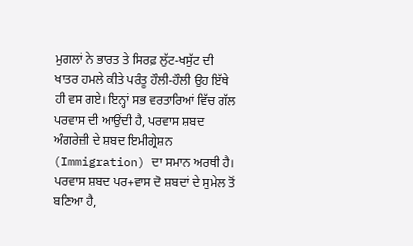ਮੁਗਲਾਂ ਨੇ ਭਾਰਤ ਤੇ ਸਿਰਫ਼ ਲੁੱਟ-ਖਸੁੱਟ ਦੀ ਖਾਤਰ ਹਮਲੇ ਕੀਤੇ ਪਰੰਤੂ ਹੌਲੀ-ਹੌਲੀ ਉਹ ਇੱਥੇ ਹੀ ਵਸ ਗਏ। ਇਨ੍ਹਾਂ ਸਭ ਵਰਤਾਰਿਆਂ ਵਿੱਚ ਗੱਲ ਪਰਵਾਸ ਦੀ ਆਉਂਦੀ ਹੈ, ਪਰਵਾਸ ਸ਼ਬਦ ਅੰਗਰੇਜ਼ੀ ਦੇ ਸ਼ਬਦ ਇਮੀਗ੍ਰੇਸ਼ਨ (Immigration) ਦਾ ਸਮਾਨ ਅਰਥੀ ਹੈ। ਪਰਵਾਸ ਸ਼ਬਦ ਪਰ+ਵਾਸ ਦੋ ਸ਼ਬਦਾਂ ਦੇ ਸੁਮੇਲ ਤੋਂ ਬਣਿਆ ਹੈ,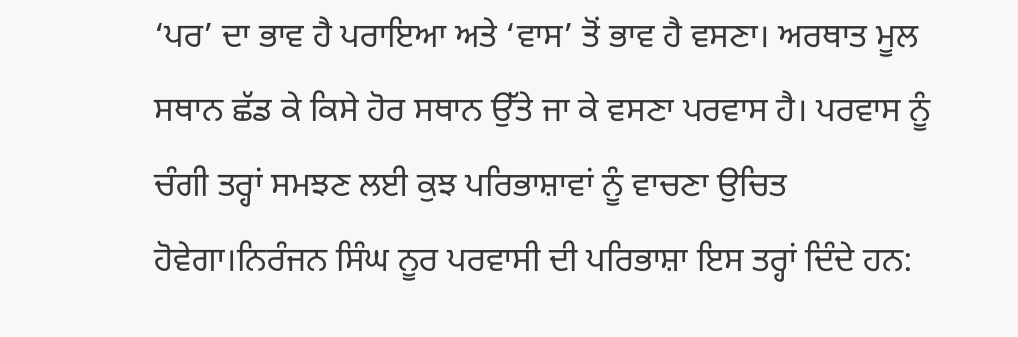‘ਪਰ’ ਦਾ ਭਾਵ ਹੈ ਪਰਾਇਆ ਅਤੇ ‘ਵਾਸ’ ਤੋਂ ਭਾਵ ਹੈ ਵਸਣਾ। ਅਰਥਾਤ ਮੂਲ ਸਥਾਨ ਛੱਡ ਕੇ ਕਿਸੇ ਹੋਰ ਸਥਾਨ ਉੱਤੇ ਜਾ ਕੇ ਵਸਣਾ ਪਰਵਾਸ ਹੈ। ਪਰਵਾਸ ਨੂੰ ਚੰਗੀ ਤਰ੍ਹਾਂ ਸਮਝਣ ਲਈ ਕੁਝ ਪਰਿਭਾਸ਼ਾਵਾਂ ਨੂੰ ਵਾਚਣਾ ਉਚਿਤ ਹੋਵੇਗਾ।ਨਿਰੰਜਨ ਸਿੰਘ ਨੂਰ ਪਰਵਾਸੀ ਦੀ ਪਰਿਭਾਸ਼ਾ ਇਸ ਤਰ੍ਹਾਂ ਦਿੰਦੇ ਹਨ: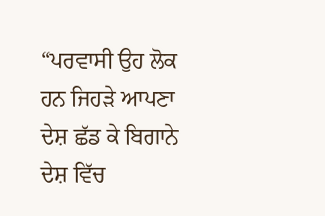“ਪਰਵਾਸੀ ਉਹ ਲੋਕ ਹਨ ਜਿਹੜੇ ਆਪਣਾ ਦੇਸ਼ ਛੱਡ ਕੇ ਬਿਗਾਨੇ ਦੇਸ਼ ਵਿੱਚ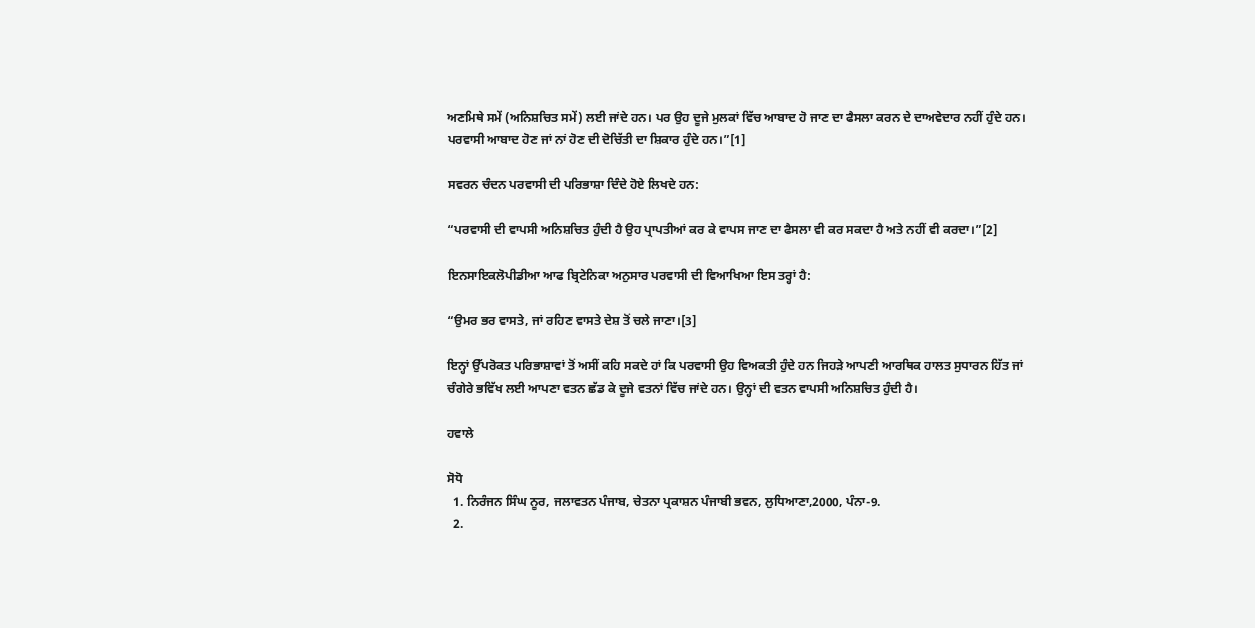ਅਣਮਿਥੇ ਸਮੇਂ (ਅਨਿਸ਼ਚਿਤ ਸਮੇਂ) ਲਈ ਜਾਂਦੇ ਹਨ। ਪਰ ਉਹ ਦੂਜੇ ਮੁਲਕਾਂ ਵਿੱਚ ਆਬਾਦ ਹੋ ਜਾਣ ਦਾ ਫੈਸਲਾ ਕਰਨ ਦੇ ਦਾਅਵੇਦਾਰ ਨਹੀਂ ਹੁੰਦੇ ਹਨ। ਪਰਵਾਸੀ ਆਬਾਦ ਹੋਣ ਜਾਂ ਨਾਂ ਹੋਣ ਦੀ ਦੋਚਿੱਤੀ ਦਾ ਸ਼ਿਕਾਰ ਹੁੰਦੇ ਹਨ।”[1]

ਸਵਰਨ ਚੰਦਨ ਪਰਵਾਸੀ ਦੀ ਪਰਿਭਾਸ਼ਾ ਦਿੰਦੇ ਹੋਏ ਲਿਖਦੇ ਹਨ:

“ਪਰਵਾਸੀ ਦੀ ਵਾਪਸੀ ਅਨਿਸ਼ਚਿਤ ਹੁੰਦੀ ਹੈ ਉਹ ਪ੍ਰਾਪਤੀਆਂ ਕਰ ਕੇ ਵਾਪਸ ਜਾਣ ਦਾ ਫੈਸਲਾ ਵੀ ਕਰ ਸਕਦਾ ਹੈ ਅਤੇ ਨਹੀਂ ਵੀ ਕਰਦਾ।”[2]

ਇਨਸਾਇਕਲੋਪੀਡੀਆ ਆਫ ਬ੍ਰਿਟੇਨਿਕਾ ਅਨੁਸਾਰ ਪਰਵਾਸੀ ਦੀ ਵਿਆਖਿਆ ਇਸ ਤਰ੍ਹਾਂ ਹੈ:

“ਉਮਰ ਭਰ ਵਾਸਤੇ, ਜਾਂ ਰਹਿਣ ਵਾਸਤੇ ਦੇਸ਼ ਤੋਂ ਚਲੇ ਜਾਣਾ।[3]

ਇਨ੍ਹਾਂ ਉੱਪਰੋਕਤ ਪਰਿਭਾਸ਼ਾਵਾਂ ਤੋਂ ਅਸੀਂ ਕਹਿ ਸਕਦੇ ਹਾਂ ਕਿ ਪਰਵਾਸੀ ਉਹ ਵਿਅਕਤੀ ਹੁੰਦੇ ਹਨ ਜਿਹੜੇ ਆਪਣੀ ਆਰਥਿਕ ਹਾਲਤ ਸੁਧਾਰਨ ਹਿੱਤ ਜਾਂ ਚੰਗੇਰੇ ਭਵਿੱਖ ਲਈ ਆਪਣਾ ਵਤਨ ਛੱਡ ਕੇ ਦੂਜੇ ਵਤਨਾਂ ਵਿੱਚ ਜਾਂਦੇ ਹਨ। ਉਨ੍ਹਾਂ ਦੀ ਵਤਨ ਵਾਪਸੀ ਅਨਿਸ਼ਚਿਤ ਹੁੰਦੀ ਹੈ।

ਹਵਾਲੇ

ਸੋਧੋ
  1. ਨਿਰੰਜਨ ਸਿੰਘ ਨੂਰ, ਜਲਾਵਤਨ ਪੰਜਾਬ, ਚੇਤਨਾ ਪ੍ਰਕਾਸ਼ਨ ਪੰਜਾਬੀ ਭਵਨ, ਲੁਧਿਆਣਾ,2000, ਪੰਨਾ-9.
  2.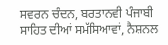ਸਵਰਨ ਚੰਦਨ, ਬਰਤਾਨਵੀ ਪੰਜਾਬੀ ਸਾਹਿਤ ਦੀਆਂ ਸਮੱਸਿਆਵਾਂ, ਨੈਸ਼ਨਲ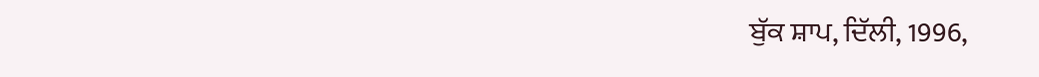ਬੁੱਕ ਸ਼ਾਪ, ਦਿੱਲੀ, 1996,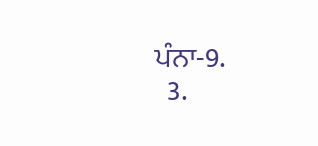ਪੰਨਾ-9.
  3.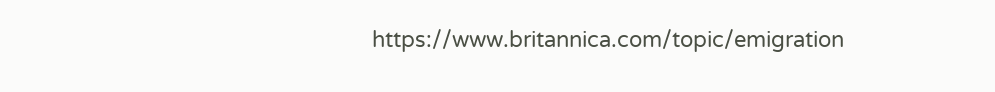https://www.britannica.com/topic/emigration